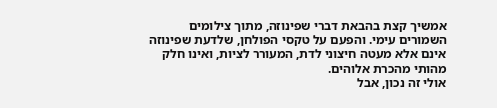אמשיך קצת בהבאת דברי שפינוזה, מתוך צילומים השמורים עימי. והפעם על טקסי הפולחן, שלדעת שפינוזה אינם אלא מעטה חיצוני לדת, המעורר לציות, ואינו חלק מהותי מהכרת אלוהים.
אולי זה נכון, אבל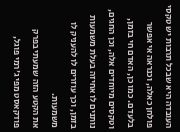העובדה היא שבכל תרבות יש טקסי פולחן כאלה, וכנראה אי אפשר בלעדם. כמו כן, האדם חי בזמן, וטקסים מיוחדים אלה, וכן החגים, נותנים לו אחיזה בעלת משמעות בזמן, וכך עוזרים לו להעניק לו משמעות.
את הקטע הזה שמעתי בפרק פודקאסט מפי ג'רמי פוגל,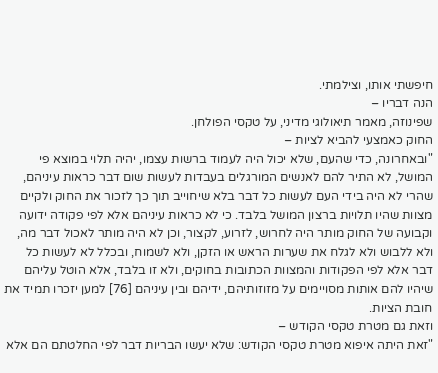חיפשתי אותו, וצילמתי.
הנה דבריו –
שפינוזה, מאמר תיאולוגי מדיני, על טקסי הפולחן.
החוק כאמצעי להביא לציות –
"ובאחרונה, כדי שהעם, שלא יכול היה לעמוד ברשות עצמו, יהיה תלוי במוצא פי המושל, לא התיר להם לאנשים המורגלים בעבדות לעשות שום דבר כראות עיניהם, שהרי לא היה בידי העם לעשות כל דבר בלא שיחוייב תוך כך לזכור את החוק ולקיים מצוות שהיו תלויות ברצון המושל בלבד. כי לא כראות עיניהם אלא לפי פקודה ידועה וקבועה של החוק מותר היה לחרוש, לזרוע, לקצור, וכן לא היה מותר לאכול דבר מה, ולא ללבוש ולא לגלח את שערות הראש או הזקן, ולא לשמוח, ובכלל לא לעשות כל דבר אלא לפי הפקודות והמצוות הכתובות בחוקים, ולא זו בלבד, אלא הוטל עליהם שיהיו להם אותות מסויימים על מזוזותיהם, ידיהם ובין עיניהם [76] למען יזכרו תמיד את חובת הציות.
וזאת גם מטרת טקסי הקודש –
"זאת היתה איפוא מטרת טקסי הקודש: שלא יעשו הבריות דבר לפי החלטתם הם אלא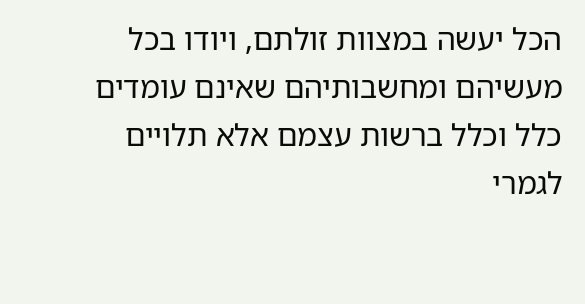הכל יעשה במצוות זולתם, ויודו בכל מעשיהם ומחשבותיהם שאינם עומדים כלל וכלל ברשות עצמם אלא תלויים לגמרי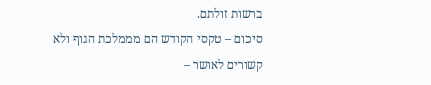ברשות זולתם.
סיכום – טקסי הקודש הם מממלכת הגוף ולא קשורים לאושר –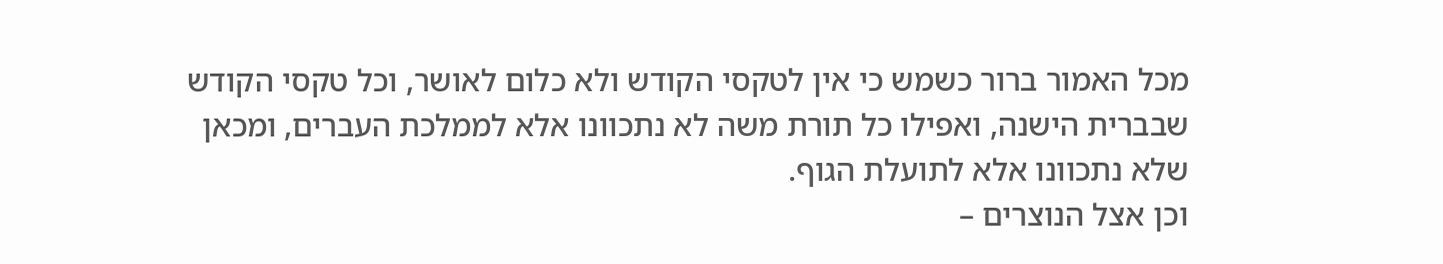מכל האמור ברור כשמש כי אין לטקסי הקודש ולא כלום לאושר, וכל טקסי הקודש שבברית הישנה, ואפילו כל תורת משה לא נתכוונו אלא לממלכת העברים, ומכאן שלא נתכוונו אלא לתועלת הגוף.
וכן אצל הנוצרים –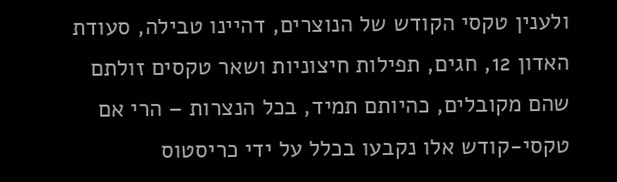ולענין טקסי הקודש של הנוצרים, דהיינו טבילה, סעודת האדון 12, חגים, תפילות חיצוניות ושאר טקסים זולתם שהם מקובלים, כהיותם תמיד, בכל הנצרות – הרי אם טקסי-קודש אלו נקבעו בכלל על ידי כריסטוס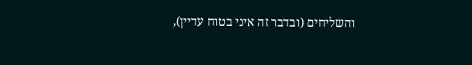והשליחים (ובדבר זה איני בטוח עדיין),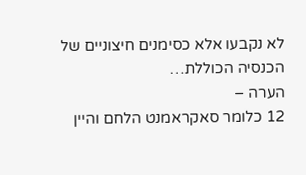לא נקבעו אלא כסימנים חיצוניים של הכנסיה הכוללת…
הערה –
12 כלומר סאקראמנט הלחם והיין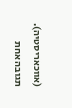(אווכאריסטיה).
תגובה אחת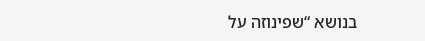בנושא “שפינוזה על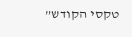טקסי הקודש”